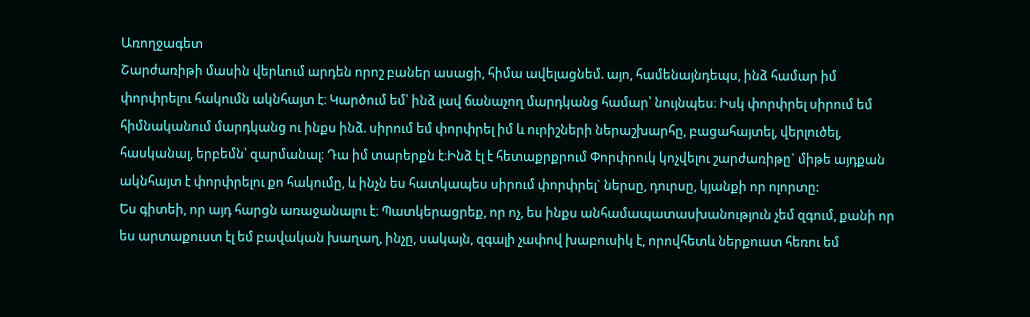Առողջագետ
Շարժառիթի մասին վերևում արդեն որոշ բաներ ասացի, հիմա ավելացնեմ. այո, համենայնդեպս, ինձ համար իմ փորփրելու հակումն ակնհայտ է։ Կարծում եմ՝ ինձ լավ ճանաչող մարդկանց համար՝ նույնպես։ Իսկ փորփրել սիրում եմ հիմնականում մարդկանց ու ինքս ինձ. սիրում եմ փորփրել իմ և ուրիշների ներաշխարհը, բացահայտել, վերլուծել, հասկանալ, երբեմն՝ զարմանալ։ Դա իմ տարերքն է։Ինձ էլ է հետաքրքրում Փորփրուկ կոչվելու շարժառիթը` միթե այդքան ակնհայտ է փորփրելու քո հակումը, և ինչն ես հատկապես սիրում փորփրել` ներսը, դուրսը, կյանքի որ ոլորտը:
Ես գիտեի, որ այդ հարցն առաջանալու է։ Պատկերացրեք, որ ոչ, ես ինքս անհամապատասխանություն չեմ զգում, քանի որ ես արտաքուստ էլ եմ բավական խաղաղ, ինչը, սակայն, զգալի չափով խաբուսիկ է, որովհետև ներքուստ հեռու եմ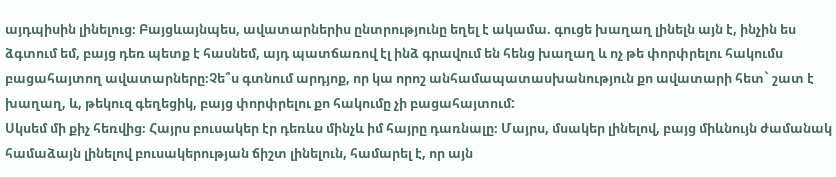այդպիսին լինելուց։ Բայցևայնպես, ավատարներիս ընտրությունը եղել է ակամա. գուցե խաղաղ լինելն այն է, ինչին ես ձգտում եմ, բայց դեռ պետք է հասնեմ, այդ պատճառով էլ ինձ գրավում են հենց խաղաղ և ոչ թե փորփրելու հակումս բացահայտող ավատարները։Չե՞ս գտնում արդյոք, որ կա որոշ անհամապատասխանություն քո ավատարի հետ` շատ է խաղաղ, և, թեկուզ գեղեցիկ, բայց փորփրելու քո հակումը չի բացահայտում:
Սկսեմ մի քիչ հեռվից։ Հայրս բուսակեր էր դեռևս մինչև իմ հայրը դառնալը։ Մայրս, մսակեր լինելով, բայց միևնույն ժամանակ համաձայն լինելով բուսակերության ճիշտ լինելուն, համարել է, որ այն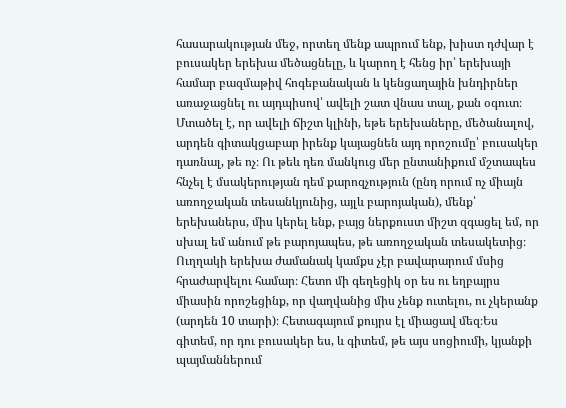հասարակության մեջ, որտեղ մենք ապրում ենք, խիստ դժվար է բուսակեր երեխա մեծացնելը, և կարող է հենց իր՝ երեխայի համար բազմաթիվ հոգեբանական և կենցաղային խնդիրներ առաջացնել ու այդպիսով՝ ավելի շատ վնաս տալ, քան օգուտ։ Մտածել է, որ ավելի ճիշտ կլինի, եթե երեխաները, մեծանալով, արդեն գիտակցաբար իրենք կայացնեն այդ որոշումը՝ բուսակեր դառնալ, թե ոչ։ Ու թեև դեռ մանկուց մեր ընտանիքում մշտապես հնչել է մսակերության դեմ քարոզչություն (ընդ որում ոչ միայն առողջական տեսանկյունից, այլև բարոյական), մենք՝ երեխաներս, միս կերել ենք, բայց ներքուստ միշտ զգացել եմ, որ սխալ եմ անում թե բարոյապես, թե առողջական տեսակետից։ Ուղղակի երեխա ժամանակ կամքս չէր բավարարում մսից հրաժարվելու համար։ Հետո մի գեղեցիկ օր ես ու եղբայրս միասին որոշեցինք, որ վաղվանից միս չենք ուտելու, ու չկերանք (արդեն 10 տարի)։ Հետագայում քույրս էլ միացավ մեզ։Ես գիտեմ, որ դու բուսակեր ես, և գիտեմ, թե այս սոցիումի, կյանքի պայմաններում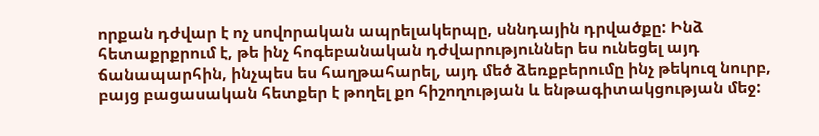որքան դժվար է ոչ սովորական ապրելակերպը, սննդային դրվածքը: Ինձ հետաքրքրում է, թե ինչ հոգեբանական դժվարություններ ես ունեցել այդ ճանապարհին, ինչպես ես հաղթահարել, այդ մեծ ձեռքբերումը ինչ թեկուզ նուրբ, բայց բացասական հետքեր է թողել քո հիշողության և ենթագիտակցության մեջ: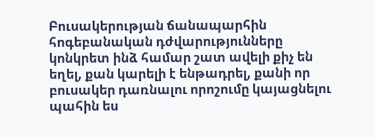Բուսակերության ճանապարհին հոգեբանական դժվարությունները կոնկրետ ինձ համար շատ ավելի քիչ են եղել, քան կարելի է ենթադրել, քանի որ բուսակեր դառնալու որոշումը կայացնելու պահին ես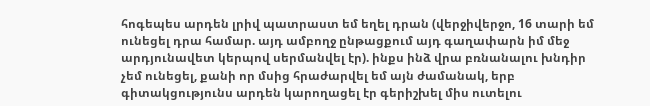հոգեպես արդեն լրիվ պատրաստ եմ եղել դրան (վերջիվերջո, 16 տարի եմ ունեցել դրա համար. այդ ամբողջ ընթացքում այդ գաղափարն իմ մեջ արդյունավետ կերպով սերմանվել էր). ինքս ինձ վրա բռնանալու խնդիր չեմ ունեցել, քանի որ մսից հրաժարվել եմ այն ժամանակ, երբ գիտակցությունս արդեն կարողացել էր գերիշխել միս ուտելու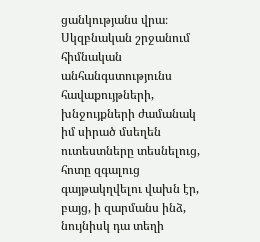ցանկությանս վրա։ Սկզբնական շրջանում հիմնական անհանգստությունս հավաքույթների, խնջույքների ժամանակ իմ սիրած մսեղեն ուտեստները տեսնելուց, հոտը զգալուց գայթակղվելու վախն էր, բայց, ի զարմանս ինձ, նույնիսկ դա տեղի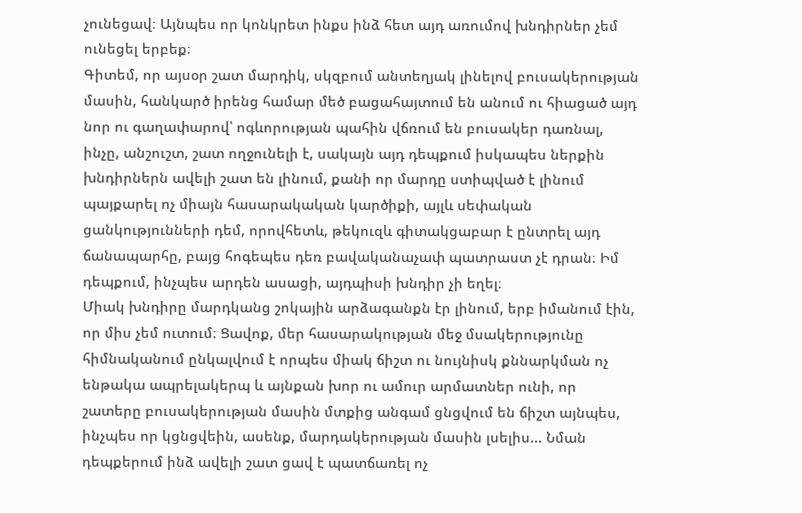չունեցավ։ Այնպես որ կոնկրետ ինքս ինձ հետ այդ առումով խնդիրներ չեմ ունեցել երբեք։
Գիտեմ, որ այսօր շատ մարդիկ, սկզբում անտեղյակ լինելով բուսակերության մասին, հանկարծ իրենց համար մեծ բացահայտում են անում ու հիացած այդ նոր ու գաղափարով՝ ոգևորության պահին վճռում են բուսակեր դառնալ, ինչը, անշուշտ, շատ ողջունելի է, սակայն այդ դեպքում իսկապես ներքին խնդիրներն ավելի շատ են լինում, քանի որ մարդը ստիպված է լինում պայքարել ոչ միայն հասարակական կարծիքի, այլև սեփական ցանկությունների դեմ, որովհետև, թեկուզև գիտակցաբար է ընտրել այդ ճանապարհը, բայց հոգեպես դեռ բավականաչափ պատրաստ չէ դրան։ Իմ դեպքում, ինչպես արդեն ասացի, այդպիսի խնդիր չի եղել։
Միակ խնդիրը մարդկանց շոկային արձագանքն էր լինում, երբ իմանում էին, որ միս չեմ ուտում։ Ցավոք, մեր հասարակության մեջ մսակերությունը հիմնականում ընկալվում է որպես միակ ճիշտ ու նույնիսկ քննարկման ոչ ենթակա ապրելակերպ և այնքան խոր ու ամուր արմատներ ունի, որ շատերը բուսակերության մասին մտքից անգամ ցնցվում են ճիշտ այնպես, ինչպես որ կցնցվեին, ասենք, մարդակերության մասին լսելիս... Նման դեպքերում ինձ ավելի շատ ցավ է պատճառել ոչ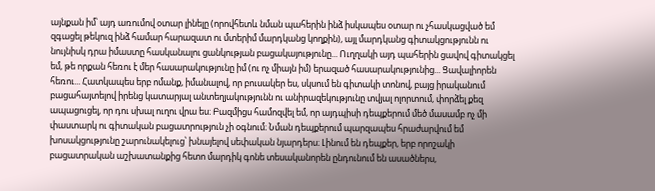այնքան իմ՝ այդ առումով օտար լինելը (որովհետև նման պահերին ինձ իսկապես օտար ու չհասկացված եմ զգացել թեկուզ ինձ համար հարազատ ու մտերիմ մարդկանց կողքին), այլ մարդկանց գիտակցությունն ու նույնիսկ դրա իմաստը հասկանալու ցանկության բացակայությունը... Ուղղակի այդ պահերին ցավով գիտակցել եմ, թե որքան հեռու է մեր հասարակությունը իմ (ու ոչ միայն իմ) երազած հասարակությունից... Ցավալիորեն հեռու... Հատկապես երբ ոմանք, իմանալով, որ բուսակեր ես, սկսում են գիտակի տոնով, բայց իրականում բացահայտելով իրենց կատարյալ անտեղյակությունն ու անիրազեկությունը տվյալ ոլորտում, փորձել քեզ ապացուցել, որ դու սխալ ուղու վրա ես։ Բազմիցս համոզվել եմ, որ այդպիսի դեպքերում մեծ մասամբ ոչ մի փաստարկ ու գիտական բացատրություն չի օգնում։ Նման դեպքերում պարզապես հրաժարվում եմ խոսակցությունը շարունակելուց՝ խնայելով սեփական նյարդերս։ Լինում են դեպքեր, երբ որոշակի բացատրական աշխատանքից հետո մարդիկ գոնե տեսականորեն ընդունում են ասածներս,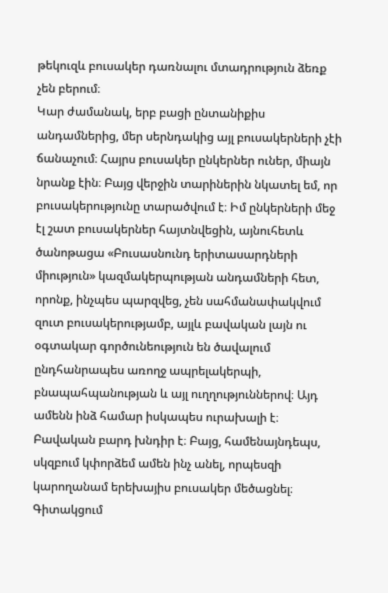թեկուզև բուսակեր դառնալու մտադրություն ձեռք չեն բերում։
Կար ժամանակ, երբ բացի ընտանիքիս անդամներից, մեր սերնդակից այլ բուսակերների չէի ճանաչում։ Հայրս բուսակեր ընկերներ ուներ, միայն նրանք էին։ Բայց վերջին տարիներին նկատել եմ, որ բուսակերությունը տարածվում է։ Իմ ընկերների մեջ էլ շատ բուսակերներ հայտնվեցին, այնուհետև ծանոթացա «Բուսասնունդ երիտասարդների միություն» կազմակերպության անդամների հետ, որոնք, ինչպես պարզվեց, չեն սահմանափակվում զուտ բուսակերությամբ, այլև բավական լայն ու օգտակար գործունեություն են ծավալում ընդհանրապես առողջ ապրելակերպի, բնապահպանության և այլ ուղղություններով։ Այդ ամենն ինձ համար իսկապես ուրախալի է։
Բավական բարդ խնդիր է։ Բայց, համենայնդեպս, սկզբում կփորձեմ ամեն ինչ անել, որպեսզի կարողանամ երեխայիս բուսակեր մեծացնել։ Գիտակցում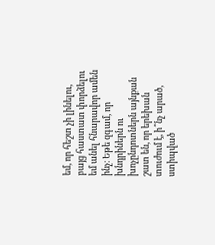եմ, որ հեշտ չի լինելու, բայց հաստատ փորձելու եմ անել հնարավոր ամեն ինչ։ Եթե զգամ, որ խնդրիներն ու խոչընդոտներն այնքան շատ են, որ երեխան տուժում է, ի՞նչ արած, ստիպված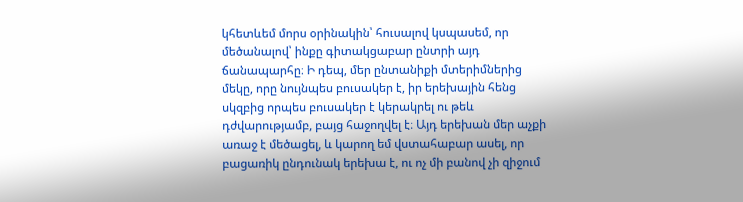կհետևեմ մորս օրինակին՝ հուսալով կսպասեմ, որ մեծանալով՝ ինքը գիտակցաբար ընտրի այդ ճանապարհը։ Ի դեպ, մեր ընտանիքի մտերիմներից մեկը, որը նույնպես բուսակեր է, իր երեխային հենց սկզբից որպես բուսակեր է կերակրել ու թեև դժվարությամբ, բայց հաջողվել է։ Այդ երեխան մեր աչքի առաջ է մեծացել, և կարող եմ վստահաբար ասել, որ բացառիկ ընդունակ երեխա է, ու ոչ մի բանով չի զիջում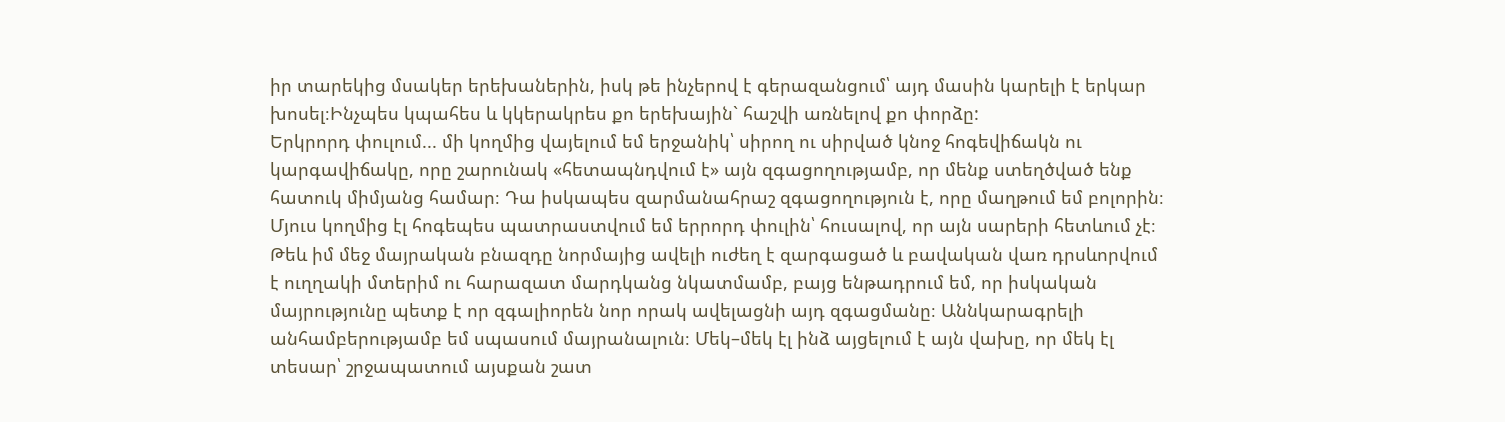իր տարեկից մսակեր երեխաներին, իսկ թե ինչերով է գերազանցում՝ այդ մասին կարելի է երկար խոսել։Ինչպես կպահես և կկերակրես քո երեխային` հաշվի առնելով քո փորձը:
Երկրորդ փուլում... մի կողմից վայելում եմ երջանիկ՝ սիրող ու սիրված կնոջ հոգեվիճակն ու կարգավիճակը, որը շարունակ «հետապնդվում է» այն զգացողությամբ, որ մենք ստեղծված ենք հատուկ միմյանց համար։ Դա իսկապես զարմանահրաշ զգացողություն է, որը մաղթում եմ բոլորին։ Մյուս կողմից էլ հոգեպես պատրաստվում եմ երրորդ փուլին՝ հուսալով, որ այն սարերի հետևում չէ։ Թեև իմ մեջ մայրական բնազդը նորմայից ավելի ուժեղ է զարգացած և բավական վառ դրսևորվում է ուղղակի մտերիմ ու հարազատ մարդկանց նկատմամբ, բայց ենթադրում եմ, որ իսկական մայրությունը պետք է որ զգալիորեն նոր որակ ավելացնի այդ զգացմանը։ Աննկարագրելի անհամբերությամբ եմ սպասում մայրանալուն։ Մեկ–մեկ էլ ինձ այցելում է այն վախը, որ մեկ էլ տեսար՝ շրջապատում այսքան շատ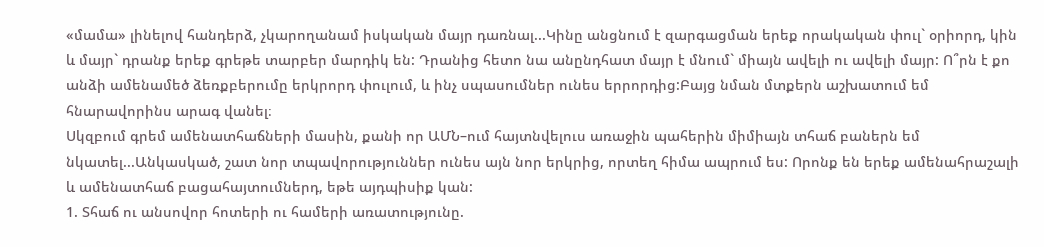«մամա» լինելով հանդերձ, չկարողանամ իսկական մայր դառնալ...Կինը անցնում է զարգացման երեք որակական փուլ` օրիորդ, կին և մայր` դրանք երեք գրեթե տարբեր մարդիկ են: Դրանից հետո նա անընդհատ մայր է մնում` միայն ավելի ու ավելի մայր: Ո՞րն է քո անձի ամենամեծ ձեռքբերումը երկրորդ փուլում, և ինչ սպասումներ ունես երրորդից:Բայց նման մտքերն աշխատում եմ հնարավորինս արագ վանել։
Սկզբում գրեմ ամենատհաճների մասին, քանի որ ԱՄՆ–ում հայտնվելուս առաջին պահերին միմիայն տհաճ բաներն եմ նկատել...Անկասկած, շատ նոր տպավորություններ ունես այն նոր երկրից, որտեղ հիմա ապրում ես: Որոնք են երեք ամենահրաշալի և ամենատհաճ բացահայտումներդ, եթե այդպիսիք կան:
1. Տհաճ ու անսովոր հոտերի ու համերի առատությունը.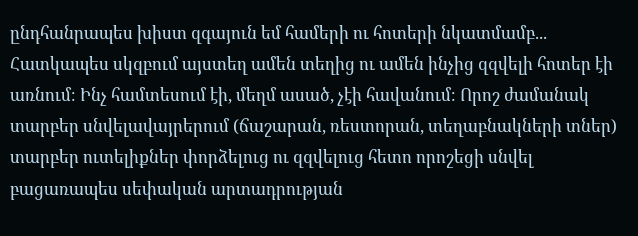ընդհանրապես խիստ զգայուն եմ համերի ու հոտերի նկատմամբ... Հատկապես սկզբում այստեղ ամեն տեղից ու ամեն ինչից զզվելի հոտեր էի առնում։ Ինչ համտեսում էի, մեղմ ասած, չէի հավանում։ Որոշ ժամանակ տարբեր սնվելավայրերում (ճաշարան, ռեստորան, տեղաբնակների տներ) տարբեր ուտելիքներ փորձելուց ու զզվելուց հետո որոշեցի սնվել բացառապես սեփական արտադրության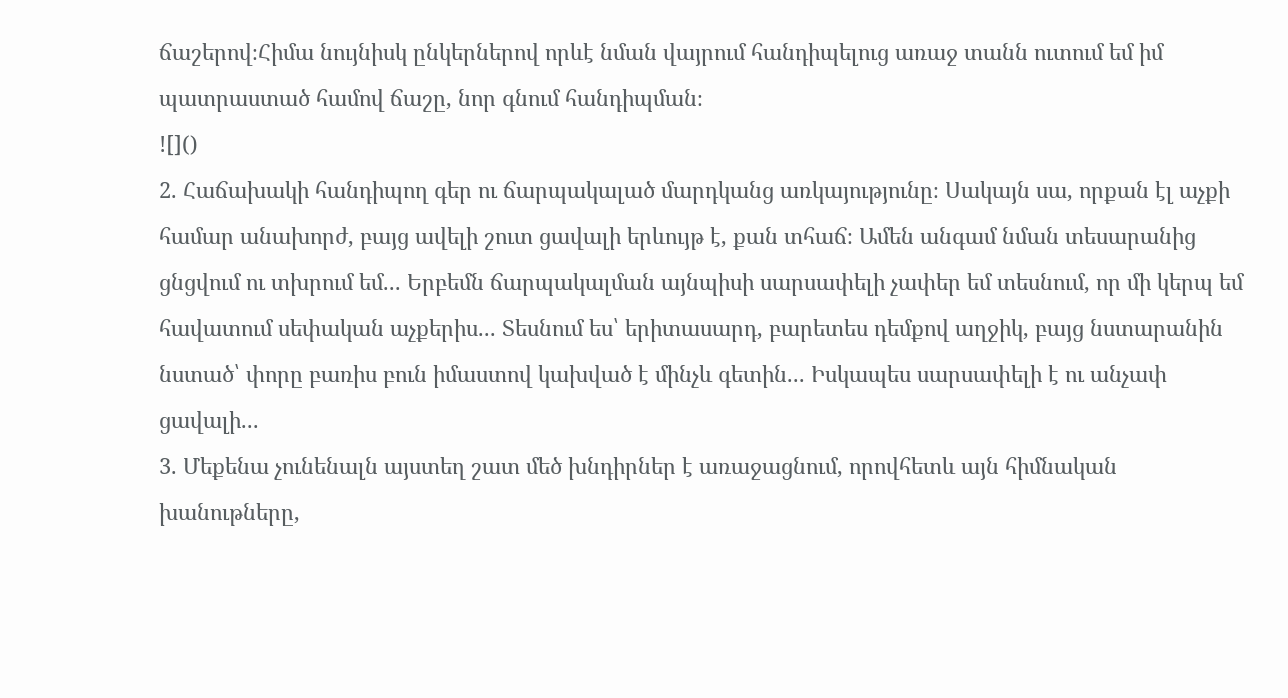ճաշերով։Հիմա նույնիսկ ընկերներով որևէ նման վայրում հանդիպելուց առաջ տանն ուտում եմ իմ պատրաստած համով ճաշը, նոր գնում հանդիպման։
![]()
2. Հաճախակի հանդիպող գեր ու ճարպակալած մարդկանց առկայությունը։ Սակայն սա, որքան էլ աչքի համար անախորժ, բայց ավելի շուտ ցավալի երևույթ է, քան տհաճ։ Ամեն անգամ նման տեսարանից ցնցվում ու տխրում եմ... Երբեմն ճարպակալման այնպիսի սարսափելի չափեր եմ տեսնում, որ մի կերպ եմ հավատում սեփական աչքերիս... Տեսնում ես՝ երիտասարդ, բարետես դեմքով աղջիկ, բայց նստարանին նստած՝ փորը բառիս բուն իմաստով կախված է մինչև գետին... Իսկապես սարսափելի է ու անչափ ցավալի...
3. Մեքենա չունենալն այստեղ շատ մեծ խնդիրներ է առաջացնում, որովհետև այն հիմնական խանութները,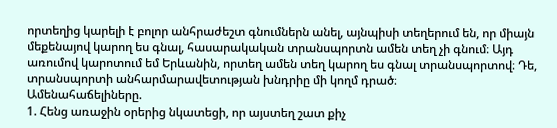որտեղից կարելի է բոլոր անհրաժեշտ գնումներն անել, այնպիսի տեղերում են, որ միայն մեքենայով կարող ես գնալ, հասարակական տրանսպորտն ամեն տեղ չի գնում։ Այդ առումով կարոտում եմ Երևանին, որտեղ ամեն տեղ կարող ես գնալ տրանսպորտով։ Դե, տրանսպորտի անհարմարավետության խնդրիը մի կողմ դրած։
Ամենահաճելիները.
1. Հենց առաջին օրերից նկատեցի, որ այստեղ շատ քիչ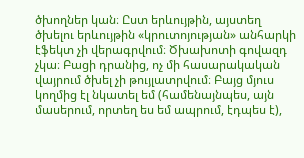ծխողներ կան։ Ըստ երևույթին, այստեղ ծխելու երևույթին «կրուտոյության» անհարկի էֆեկտ չի վերագրվում։ Ծխախոտի գովազդ չկա։ Բացի դրանից, ոչ մի հասարակական վայրում ծխել չի թույլատրվում։ Բայց մյուս կողմից էլ նկատել եմ (համենայնպես, այն մասերում, որտեղ ես եմ ապրում, էդպես է),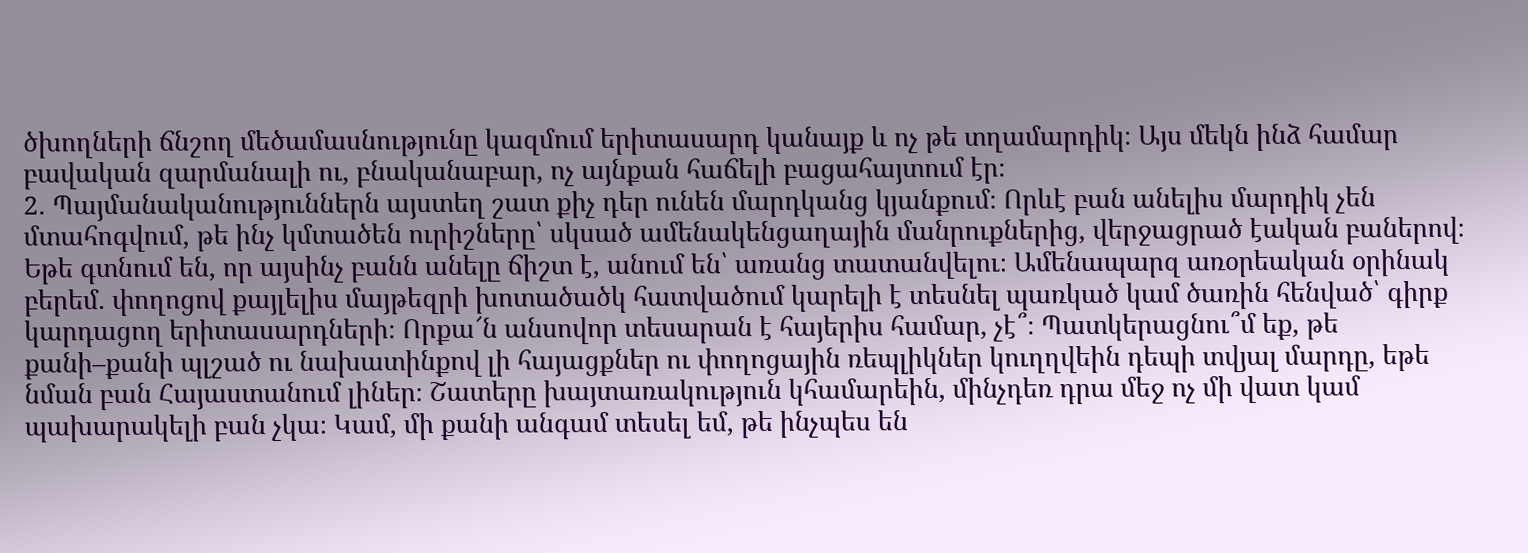ծխողների ճնշող մեծամասնությունը կազմում երիտասարդ կանայք և ոչ թե տղամարդիկ։ Այս մեկն ինձ համար բավական զարմանալի ու, բնականաբար, ոչ այնքան հաճելի բացահայտում էր։
2. Պայմանականություններն այստեղ շատ քիչ դեր ունեն մարդկանց կյանքում։ Որևէ բան անելիս մարդիկ չեն մտահոգվում, թե ինչ կմտածեն ուրիշները՝ սկսած ամենակենցաղային մանրուքներից, վերջացրած էական բաներով։ Եթե գտնում են, որ այսինչ բանն անելը ճիշտ է, անում են՝ առանց տատանվելու։ Ամենապարզ առօրեական օրինակ բերեմ. փողոցով քայլելիս մայթեզրի խոտածածկ հատվածում կարելի է տեսնել պառկած կամ ծառին հենված՝ գիրք կարդացող երիտասարդների։ Որքա՜ն անսովոր տեսարան է հայերիս համար, չէ՞։ Պատկերացնու՞մ եք, թե քանի–քանի պլշած ու նախատինքով լի հայացքներ ու փողոցային ռեպլիկներ կուղղվեին դեպի տվյալ մարդը, եթե նման բան Հայաստանում լիներ։ Շատերը խայտառակություն կհամարեին, մինչդեռ դրա մեջ ոչ մի վատ կամ պախարակելի բան չկա։ Կամ, մի քանի անգամ տեսել եմ, թե ինչպես են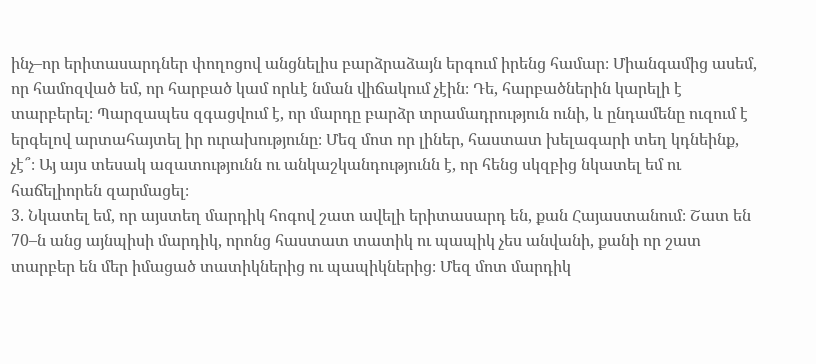ինչ–որ երիտասարդներ փողոցով անցնելիս բարձրաձայն երգում իրենց համար։ Միանգամից ասեմ, որ համոզված եմ, որ հարբած կամ որևէ նման վիճակում չէին։ Դե, հարբածներին կարելի է տարբերել։ Պարզապես զգացվում է, որ մարդը բարձր տրամադրություն ունի, և ընդամենը ուզում է երգելով արտահայտել իր ուրախությունը։ Մեզ մոտ որ լիներ, հաստատ խելագարի տեղ կդնեինք, չէ՞։ Այ այս տեսակ ազատությունն ու անկաշկանդությունն է, որ հենց սկզբից նկատել եմ ու հաճելիորեն զարմացել։
3. Նկատել եմ, որ այստեղ մարդիկ հոգով շատ ավելի երիտասարդ են, քան Հայաստանում։ Շատ են 70–ն անց այնպիսի մարդիկ, որոնց հաստատ տատիկ ու պապիկ չես անվանի, քանի որ շատ տարբեր են մեր իմացած տատիկներից ու պապիկներից։ Մեզ մոտ մարդիկ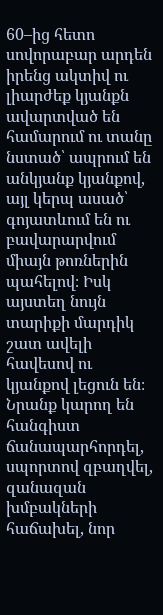60–ից հետո սովորաբար արդեն իրենց ակտիվ ու լիարժեք կյանքն ավարտված են համարում ու տանը նստած՝ ապրում են անկյանք կյանքով, այլ կերպ ասած՝ գոյատևում են ու բավարարվում միայն թոռներին պահելով։ Իսկ այստեղ նույն տարիքի մարդիկ շատ ավելի հավեսով ու կյանքով լեցուն են։ Նրանք կարող են հանգիստ ճանապարհորդել, սպորտով զբաղվել, զանազան խմբակների հաճախել, նոր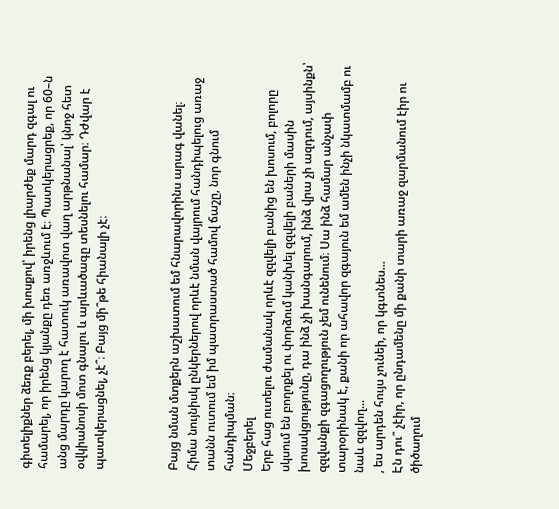գիտելիքներ ձեռք բերել, մի խոսքով՝ իրենց լիարժեք մարդ զգալ ու համարել, որ իրենց կյանքը դեռ առջևում է։ Պատկերացրեք, որ 60–ն անց մարդը կարող է հատուկ առավոտ վաղ արթնանալ՝ կնոջ հետ օվկիանոսի մոտ գնալու և արևածագը տեսնելու համար։ Դժվար է պատկերացնել, չէ՞։ Բայց մի՞թե հիանալի չէ։



Բայց նման մտքերն աշխատում եմ հնարավորինս արագ վանել։
Հիմա նույնիսկ ընկերներով որևէ նման վայրում հանդիպելուց առաջ տանն ուտում եմ իմ պատրաստած համով ճաշը, նոր գնում հանդիպման։
Մեջբերել
Երբ հաց ուտելու ժամանակ որևէ զզվելի բանից են խոսում, բոլորը սկսում են բողոքել ու փորձում կանխել զզվելի բաների մասին խոսակցությունը, դա ինձ չի խանգարում, ինձ վրա չի ազդում, այսինքն՝ զզվանքի զգացողություն չեմ ունենում։ Սա ինձ համար անչափ տարօրինակ է, քանի որ ահավոր զգայուն եմ ամեն ինչի նկատմամբ ու նաև զզվող...
, ես արդեն հույս չունեի, որ կգտնես...
Էն դու՞ չէիր, որ ընդամենը մի քանի տարի առաջ զարմանում էիր ու ծիծաղում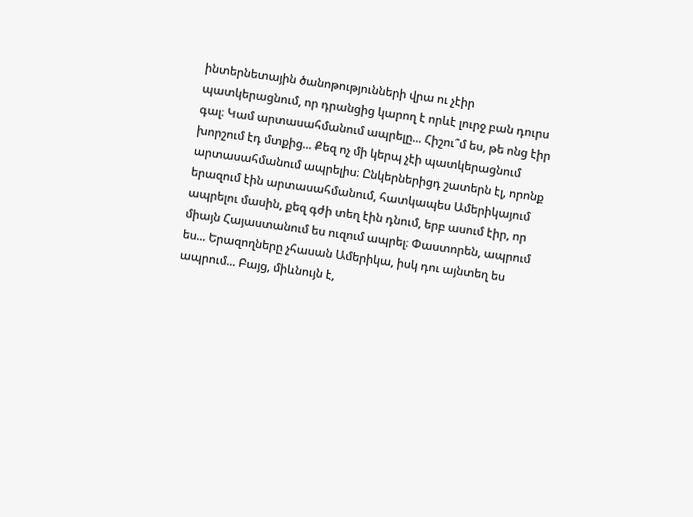ինտերնետային ծանոթությունների վրա ու չէիր պատկերացնում, որ դրանցից կարող է որևէ լուրջ բան դուրս գալ։ Կամ արտասահմանում ապրելը... Հիշու՞մ ես, թե ոնց էիր խորշում էդ մտքից... Քեզ ոչ մի կերպ չէի պատկերացնում արտասահմանում ապրելիս։ Ընկերներիցդ շատերն էլ, որոնք երազում էին արտասահմանում, հատկապես Ամերիկայում ապրելու մասին, քեզ գժի տեղ էին դնում, երբ ասում էիր, որ միայն Հայաստանում ես ուզում ապրել։ Փաստորեն, ապրում ես... Երազողները չհասան Ամերիկա, իսկ դու այնտեղ ես ապրում... Բայց, միևնույն է,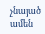չնայած ամեն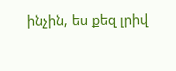ինչին, ես քեզ լրիվ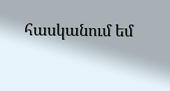հասկանում եմ